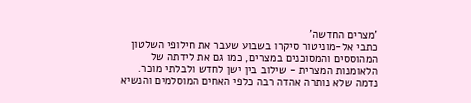'מצרים החדשה'
כתבי אל-מוניטור סיקרו בשבוע שעבר את חילופי השלטון המהוססים והמסוכנים במצרים, כמו גם את לידתה של הלאומנות המצרית - שילוב בין ישן לחדש ולבלתי מוכר. נדמה שלא נותרה אהדה רבה כלפי האחים המוסלמים והנשיא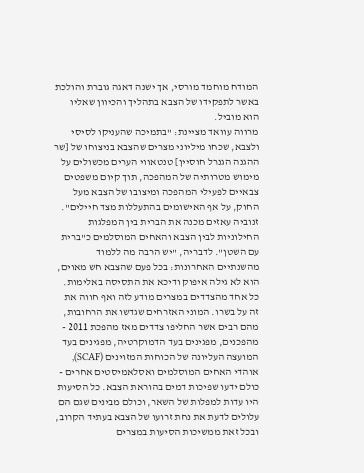המודח מוחמד מורסי, אך ישנה דאגה גוברת והולכת באשר לתפקידו של הצבא בתהליך והכיוון שאליו הוא מוביל.
מרווה עוואד מציינת: "בתמיכה שהעניקו לסיסי ולצבא, שכחו מיליוני מצרים שהצבא בניצוחו של [שר ההגנה הגנרל חוסיין] טנטאווי הערים מכשולים על מימוש מטרותיה של המהפכה, תוך קיום משפטים צבאיים לפעילי המהפכה ומיצובו של הצבא מעל החוק, על אף האישומים בהתעללות מצד חיילים".
זנוביה עאזים מכנה את הברית בין המפלגות החילוניות לבין הצבא והאחים המוסלמים כ"ברית עם השטן". לדבריה, "יש הרבה מה ללמוד מהשנתיים האחרונות: בכל פעם שהצבא חש מאוים, הוא לא גילה איפוק ודיכא את התסיסה באלימות. כל אחד מהצדדים במצרים מודע לזה ואף חווה את זה על בשרו. המוני האזרחים שגדשו את הרחובות, מהם רבים אשר החליפו צדדים מאז מהפכת 2011 - מהפכנים, מפגינים בעד הדמוקרטיה, מפגינים בעד המועצה העליונה של הכוחות המזוינים (SCAF), אוהדי האחים המוסלמים ואסלאמיסטים אחרים - כולם ידעו שפיכות דמים בהוראת הצבא. כל הסיעות היו עדות למפלות של השאר, וכולם מבינים שגם הם עלולים לדעת את נחת זרועו של הצבא בעתיד הקרוב, ובכל זאת ממשיכות הסיעות במצרים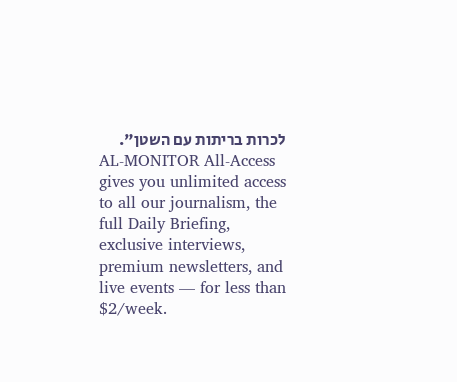לכרות בריתות עם השטן".
AL-MONITOR All-Access gives you unlimited access to all our journalism, the full Daily Briefing, exclusive interviews, premium newsletters, and live events — for less than $2/week.